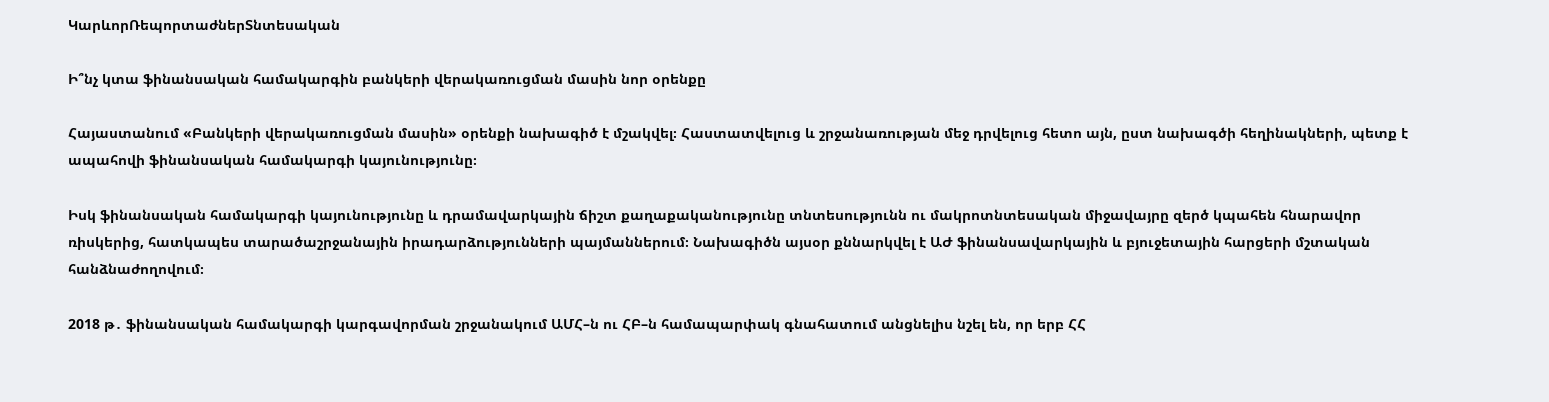ԿարևորՌեպորտաժներՏնտեսական

Ի՞նչ կտա ֆինանսական համակարգին բանկերի վերակառուցման մասին նոր օրենքը

Հայաստանում «Բանկերի վերակառուցման մասին» օրենքի նախագիծ է մշակվել։ Հաստատվելուց և շրջանառության մեջ դրվելուց հետո այն, ըստ նախագծի հեղինակների, պետք է ապահովի ֆինանսական համակարգի կայունությունը։

Իսկ ֆինանսական համակարգի կայունությունը և դրամավարկային ճիշտ քաղաքականությունը տնտեսությունն ու մակրոտնտեսական միջավայրը զերծ կպահեն հնարավոր ռիսկերից, հատկապես տարածաշրջանային իրադարձությունների պայմաններում։ Նախագիծն այսօր քննարկվել է ԱԺ ֆինանսավարկային և բյուջետային հարցերի մշտական հանձնաժողովում։

2018 թ․ ֆինանսական համակարգի կարգավորման շրջանակում ԱՄՀ–ն ու ՀԲ–ն համապարփակ գնահատում անցնելիս նշել են, որ երբ ՀՀ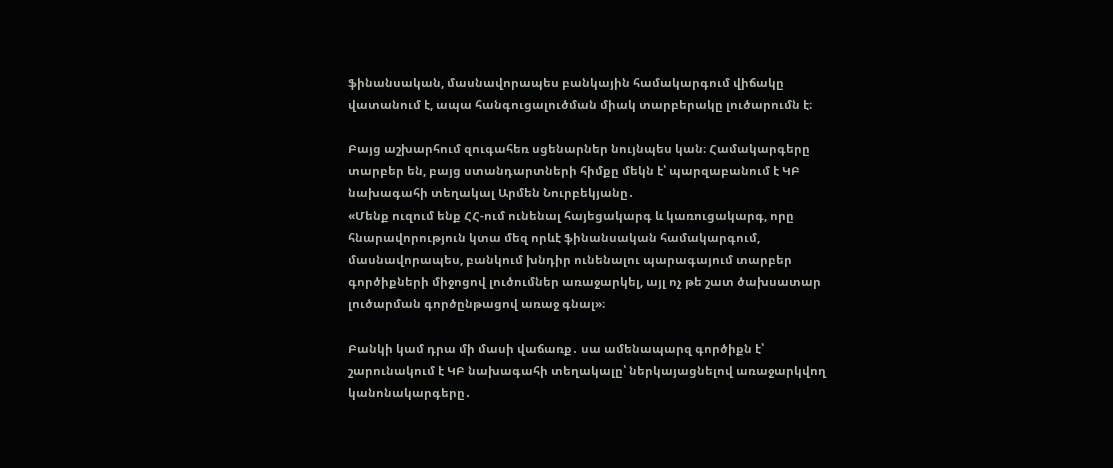ֆինանսական, մասնավորապես բանկային համակարգում վիճակը վատանում է, ապա հանգուցալուծման միակ տարբերակը լուծարումն է։

Բայց աշխարհում զուգահեռ սցենարներ նույնպես կան։ Համակարգերը տարբեր են, բայց ստանդարտների հիմքը մեկն է՝ պարզաբանում է ԿԲ նախագահի տեղակալ Արմեն Նուրբեկյանը․
«Մենք ուզում ենք ՀՀ-ում ունենալ հայեցակարգ և կառուցակարգ, որը հնարավորություն կտա մեզ որևէ ֆինանսական համակարգում, մասնավորապես, բանկում խնդիր ունենալու պարագայում տարբեր գործիքների միջոցով լուծումներ առաջարկել, այլ ոչ թե շատ ծախսատար լուծարման գործընթացով առաջ գնալ»։

Բանկի կամ դրա մի մասի վաճառք․ սա ամենապարզ գործիքն է՝ շարունակում է ԿԲ նախագահի տեղակալը՝ ներկայացնելով առաջարկվող կանոնակարգերը․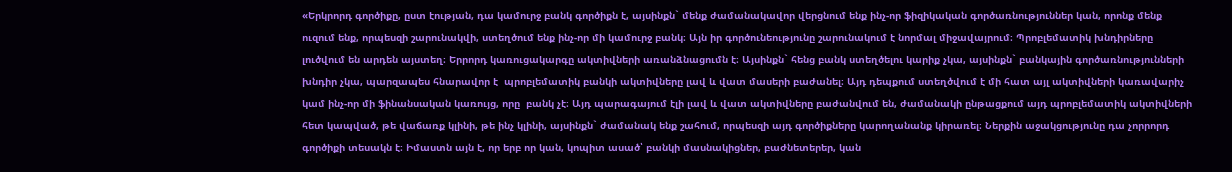«Երկրորդ գործիքը, ըստ էության, դա կամուրջ բանկ գործիքն է, այսինքն` մենք ժամանակավոր վերցնում ենք ինչ-որ ֆիզիկական գործառնություններ կան, որոնք մենք ուզում ենք, որպեսզի շարունակվի, ստեղծում ենք ինչ-որ մի կամուրջ բանկ։ Այն իր գործունեությունը շարունակում է նորմալ միջավայրում։ Պրոբլեմատիկ խնդիրները լուծվում են արդեն այստեղ։ Երրորդ կառուցակարգը ակտիվների առանձնացումն է։ Այսինքն` հենց բանկ ստեղծելու կարիք չկա, այսինքն` բանկային գործառնությունների խնդիր չկա, պարզապես հնարավոր է  պրոբլեմատիկ բանկի ակտիվները լավ և վատ մասերի բաժանել։ Այդ դեպքում ստեղծվում է մի հատ այլ ակտիվների կառավարիչ կամ ինչ-որ մի ֆինանսական կառույց, որը  բանկ չէ։ Այդ պարագայում էլի լավ և վատ ակտիվները բաժանվում են, ժամանակի ընթացքում այդ պրոբլեմատիկ ակտիվների հետ կապված, թե վաճառք կլինի, թե ինչ կլինի, այսինքն` ժամանակ ենք շահում, որպեսզի այդ գործիքները կարողանանք կիրառել։ Ներքին աջակցությունը դա չորրորդ գործիքի տեսակն է։ Իմաստն այն է, որ երբ որ կան, կոպիտ ասած՝ բանկի մասնակիցներ, բաժնետերեր, կան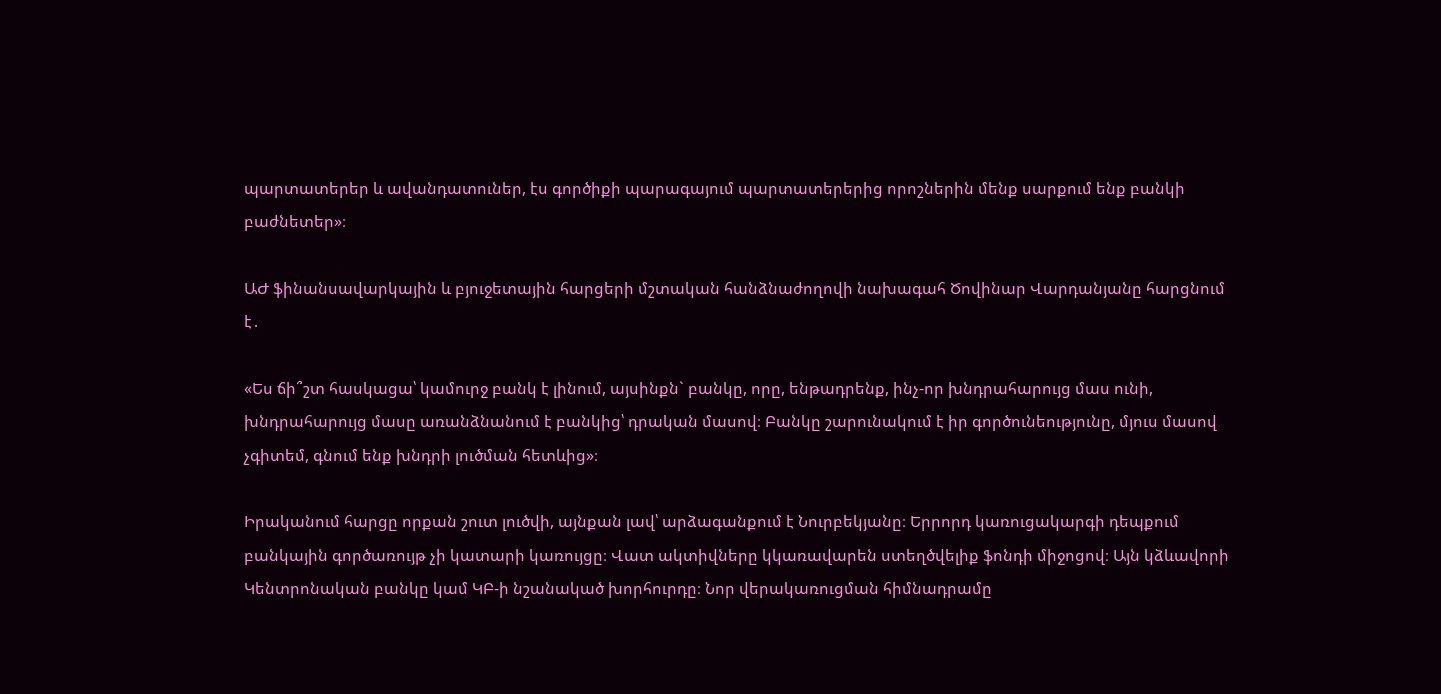պարտատերեր և ավանդատուներ, էս գործիքի պարագայում պարտատերերից որոշներին մենք սարքում ենք բանկի բաժնետեր»։

ԱԺ ֆինանսավարկային և բյուջետային հարցերի մշտական հանձնաժողովի նախագահ Ծովինար Վարդանյանը հարցնում է․

«Ես ճի՞շտ հասկացա՝ կամուրջ բանկ է լինում, այսինքն` բանկը, որը, ենթադրենք, ինչ-որ խնդրահարույց մաս ունի, խնդրահարույց մասը առանձնանում է բանկից՝ դրական մասով։ Բանկը շարունակում է իր գործունեությունը, մյուս մասով չգիտեմ, գնում ենք խնդրի լուծման հետևից»։

Իրականում հարցը որքան շուտ լուծվի, այնքան լավ՝ արձագանքում է Նուրբեկյանը։ Երրորդ կառուցակարգի դեպքում բանկային գործառույթ չի կատարի կառույցը։ Վատ ակտիվները կկառավարեն ստեղծվելիք ֆոնդի միջոցով։ Այն կձևավորի Կենտրոնական բանկը կամ ԿԲ-ի նշանակած խորհուրդը։ Նոր վերակառուցման հիմնադրամը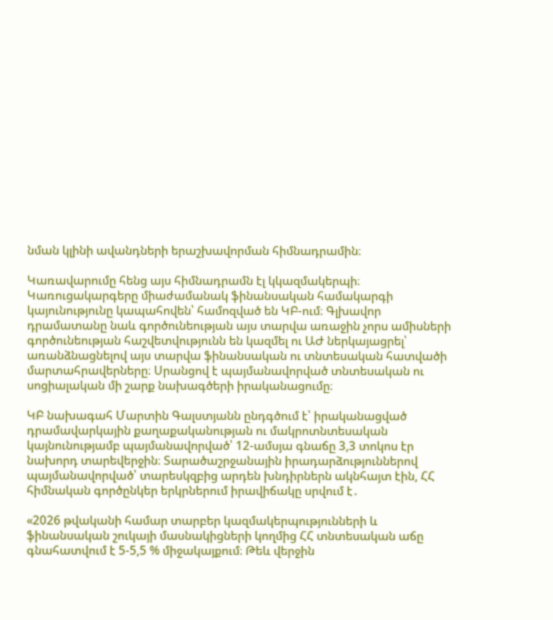նման կլինի ավանդների երաշխավորման հիմնադրամին։

Կառավարումը հենց այս հիմնադրամն էլ կկազմակերպի։ Կառուցակարգերը միաժամանակ ֆինանսական համակարգի կայունությունը կապահովեն՝ համոզված են ԿԲ-ում։ Գլխավոր դրամատանը նաև գործունեության այս տարվա առաջին չորս ամիսների գործունեության հաշվետվությունն են կազմել ու ԱԺ ներկայացրել՝ առանձնացնելով այս տարվա ֆինանսական ու տնտեսական հատվածի մարտահրավերները։ Սրանցով է պայմանավորված տնտեսական ու սոցիալական մի շարք նախագծերի իրականացումը։

ԿԲ նախագահ Մարտին Գալստյանն ընդգծում է՝ իրականացված դրամավարկային քաղաքականության ու մակրոտնտեսական կայնունությամբ պայմանավորված՝ 12-ամսյա գնաճը 3,3 տոկոս էր նախորդ տարեվերջին։ Տարածաշրջանային իրադարձություններով պայմանավորված՝ տարեսկզբից արդեն խնդիրներն ակնհայտ էին, ՀՀ հիմնական գործընկեր երկրներում իրավիճակը սրվում է․

«2026 թվականի համար տարբեր կազմակերպությունների և ֆինանսական շուկայի մասնակիցների կողմից ՀՀ տնտեսական աճը գնահատվում է 5-5,5 % միջակայքում։ Թեև վերջին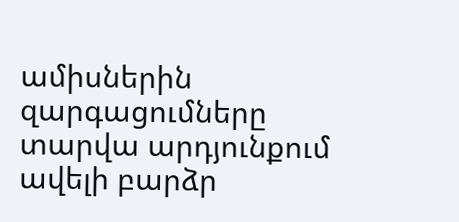ամիսներին զարգացումները տարվա արդյունքում ավելի բարձր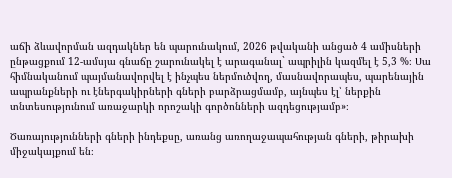աճի ձևավորման ազդակներ են պարունակում, 2026 թվականի անցած 4 ամիսների ընթացքում 12-ամսյա գնաճը շարունակել է արագանալ` ապրիլին կազմել է 5,3 %։ Սա հիմնականում պայմանավորվել է ինչպես ներմուծվող, մասնավորապես, պարենային ապրանքների ու էներգակիրների գների բարձրացմամբ, այնպես էլ՝ ներքին տնտեսությունում առաջարկի որոշակի գործոնների ազդեցությամբ»։

Ծառայությունների գների ինդեքսը, առանց առողաջապահության գների, թիրախի միջակայքում են։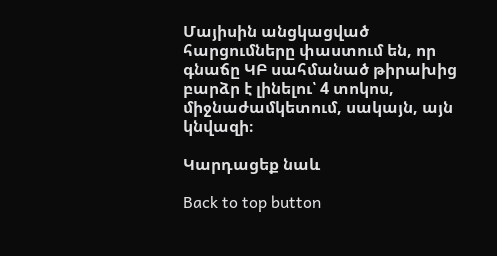Մայիսին անցկացված հարցումները փաստում են, որ գնաճը ԿԲ սահմանած թիրախից բարձր է լինելու՝ 4 տոկոս, միջնաժամկետում, սակայն, այն կնվազի։

Կարդացեք նաև

Back to top button